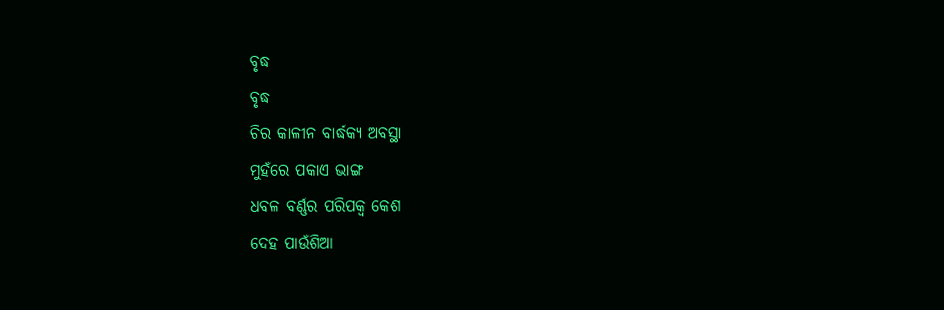ବୃଦ୍ଧ
ବୃଦ୍ଧ
ଚିର କାଳୀନ ବାର୍ଦ୍ଧକ୍ୟ ଅବସ୍ଥା
ମୁହଁରେ ପକାଏ ଭାଙ୍ଗ
ଧବଳ ବର୍ଣ୍ଣର ପରିପକ୍ୱ କେଶ
ଦେହ ପାଉଁଶିଆ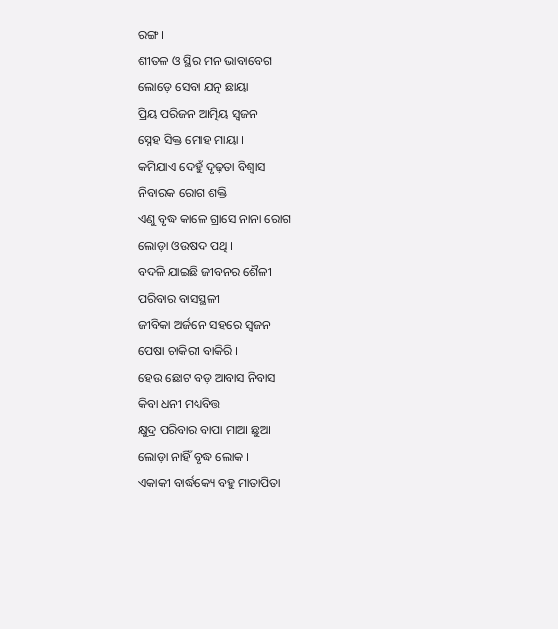ରଙ୍ଗ ।
ଶୀତଳ ଓ ସ୍ଥିର ମନ ଭାବାବେଗ
ଲୋଡ଼େ ସେବା ଯତ୍ନ ଛାୟା
ପ୍ରିୟ ପରିଜନ ଆତ୍ମିୟ ସ୍ୱଜନ
ସ୍ନେହ ସିକ୍ତ ମୋହ ମାୟା ।
କମିଯାଏ ଦେହୁଁ ଦୃଢ଼ତା ବିଶ୍ୱାସ
ନିବାରକ ରୋଗ ଶକ୍ତି
ଏଣୁ ବୃଦ୍ଧ କାଳେ ଗ୍ରାସେ ନାନା ରୋଗ
ଲୋଡ଼ା ଓଉଷଦ ପଥି ।
ବଦଳି ଯାଇଛି ଜୀବନର ଶୈଳୀ
ପରିବାର ବାସସ୍ଥଳୀ
ଜୀବିକା ଅର୍ଜନେ ସହରେ ସ୍ୱଜନ
ପେଷା ଚାକିରୀ ବାକିରି ।
ହେଉ ଛୋଟ ବଡ଼ ଆବାସ ନିବାସ
କିବା ଧନୀ ମଧ୍ୟବିତ୍ତ
କ୍ଷୁଦ୍ର ପରିବାର ବାପା ମାଆ ଛୁଆ
ଲୋଡ଼ା ନାହିଁ ବୃଦ୍ଧ ଲୋକ ।
ଏକାକୀ ବାର୍ଦ୍ଧକ୍ୟେ ବହୁ ମାତାପିତା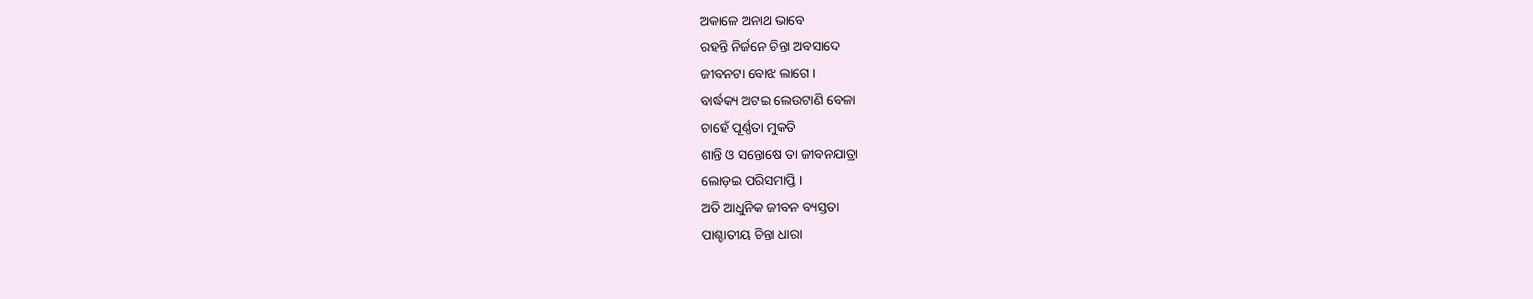ଅକାଳେ ଅନାଥ ଭାବେ
ରହନ୍ତି ନିର୍ଜନେ ଚିନ୍ତା ଅବସାଦେ
ଜୀବନଟା ବୋଝ ଲାଗେ ।
ବାର୍ଦ୍ଧକ୍ୟ ଅଟଇ ଲେଉଟାଣି ବେଳା
ଚାହେଁ ପୂର୍ଣ୍ଣତା ମୁକତି
ଶାନ୍ତି ଓ ସନ୍ତୋଷେ ତା ଜୀବନଯାତ୍ରା
ଲୋଡ଼ଇ ପରିସମାପ୍ତି ।
ଅତି ଆଧୁନିକ ଜୀବନ ବ୍ୟସ୍ତତା
ପାଶ୍ଚାତୀୟ ଚିନ୍ତା ଧାରା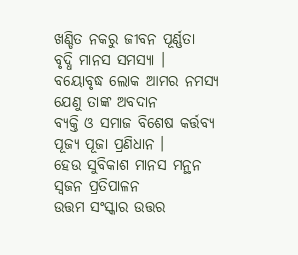ଖଣ୍ଡିତ ନକରୁ ଜୀବନ ପୂର୍ଣ୍ଣତା
ବୃଦ୍ଧି ମାନସ ସମସ୍ୟା ।
ବୟୋବୃଦ୍ଧ ଲୋକ ଆମର ନମସ୍ୟ
ଯେଣୁ ତାଙ୍କ ଅବଦାନ
ବ୍ୟକ୍ତି ଓ ସମାଜ ବିଶେଷ କର୍ତ୍ତବ୍ୟ
ପୂଜ୍ୟ ପୂଜା ପ୍ରଣିଧାନ ।
ହେଉ ସୁବିକାଶ ମାନସ ମନ୍ଥନ
ସ୍ୱଜନ ପ୍ରତିପାଳନ
ଉତ୍ତମ ସଂସ୍କାର ଉତ୍ତର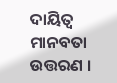ଦାୟିତ୍ୱ
ମାନବତା ଉତ୍ତରଣ ।